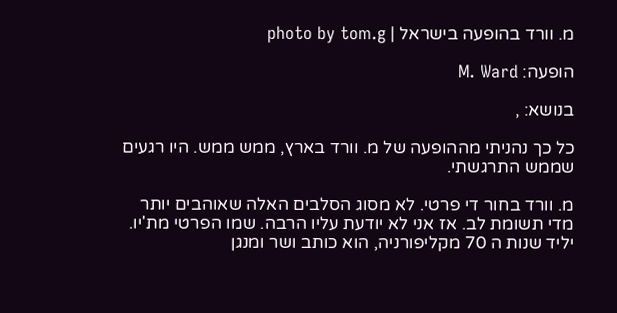מ. וורד בהופעה בישראל | photo by tom.g

הופעה: M. Ward

בנושא: ,

כל כך נהניתי מההופעה של מ. וורד בארץ, ממש ממש. היו רגעים שממש התרגשתי.

מ. וורד בחור די פרטי. לא מסוג הסלבים האלה שאוהבים יותר מדי תשומת לב. אז אני לא יודעת עליו הרבה. שמו הפרטי מת'יו. יליד שנות ה 70 מקליפורניה, הוא כותב ושר ומנגן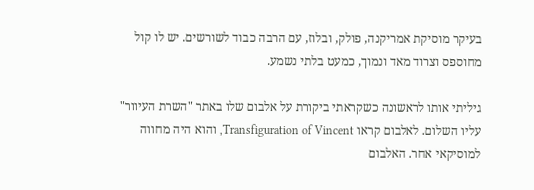בעיקר מוסיקת אמריקנה, פולק, ובלוז, עם הרבה כבוד לשורשים. יש לו קול מחוספס וצרוד מאד ונמוך, כמעט בלתי נשמע.

גיליתי אותו לראשונה כשקראתי ביקורת על אלבום שלו באתר "השרת העיוור" עליו השלום. לאלבום קראו Transfiguration of Vincent, והוא היה מחווה למוסיקאי אחר. האלבום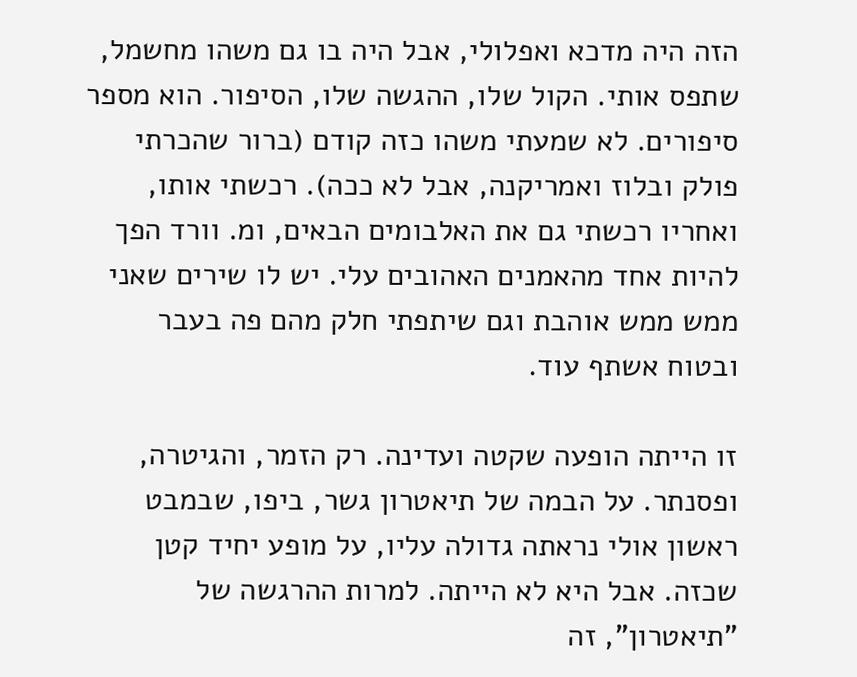הזה היה מדכא ואפלולי, אבל היה בו גם משהו מחשמל, שתפס אותי. הקול שלו, ההגשה שלו, הסיפור. הוא מספר סיפורים. לא שמעתי משהו כזה קודם (ברור שהכרתי פולק ובלוז ואמריקנה, אבל לא ככה). רכשתי אותו, ואחריו רכשתי גם את האלבומים הבאים, ומ. וורד הפך להיות אחד מהאמנים האהובים עלי. יש לו שירים שאני ממש ממש אוהבת וגם שיתפתי חלק מהם פה בעבר ובטוח אשתף עוד.

זו הייתה הופעה שקטה ועדינה. רק הזמר, והגיטרה, ופסנתר. על הבמה של תיאטרון גשר, ביפו, שבמבט ראשון אולי נראתה גדולה עליו, על מופע יחיד קטן שכזה. אבל היא לא הייתה. למרות ההרגשה של "תיאטרון", זה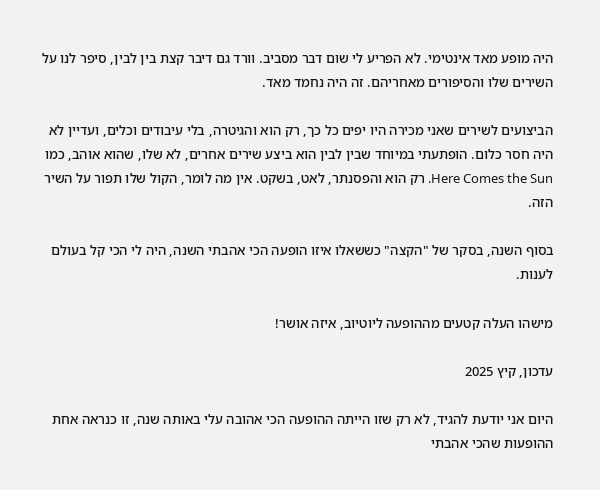היה מופע מאד אינטימי. לא הפריע לי שום דבר מסביב. וורד גם דיבר קצת בין לבין, סיפר לנו על השירים שלו והסיפורים מאחריהם. זה היה נחמד מאד.

הביצועים לשירים שאני מכירה היו יפים כל כך, רק הוא והגיטרה, בלי עיבודים וכלים, ועדיין לא היה חסר כלום. הופתעתי במיוחד שבין לבין הוא ביצע שירים אחרים, לא שלו, שהוא אוהב, כמו Here Comes the Sun. רק הוא והפסנתר, לאט, בשקט. אין מה לומר, הקול שלו תפור על השיר הזה.

בסוף השנה, בסקר של "הקצה" כששאלו איזו הופעה הכי אהבתי השנה, היה לי הכי קל בעולם לענות.

מישהו העלה קטעים מההופעה ליוטיוב, איזה אושר!

עדכון, קיץ 2025

היום אני יודעת להגיד, לא רק שזו הייתה ההופעה הכי אהובה עלי באותה שנה, זו כנראה אחת ההופעות שהכי אהבתי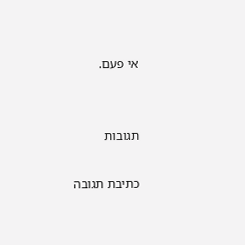אי פעם.


תגובות

כתיבת תגובה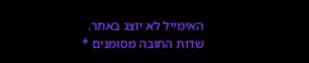האימייל לא יוצג באתר. שדות החובה מסומנים *